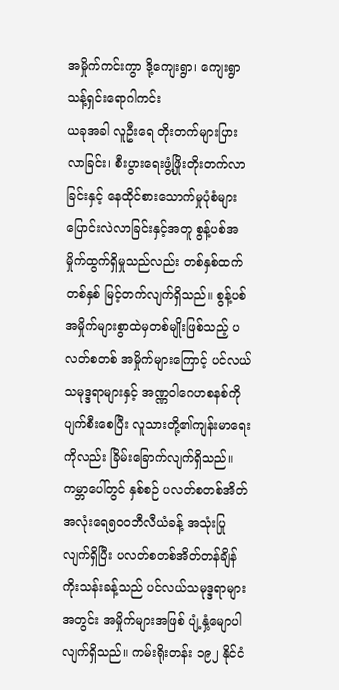အမှိုက်ကင်းကွာ ဒို့ကျေးရွာ၊ ကျေးရွာသန့်ရှင်းရောဂါကင်း
ယခုအခါ လူဦးရေ တိုးတက်များပြားလာခြင်း၊ စီးပွားရေးဖွံ့ဖြိုးတိုးတက်လာခြင်းနှင့် နေထိုင်စားသောက်မှုပုံစံများ ပြောင်းလဲလာခြင်းနှင့်အတူ စွန့်ပစ်အမှိုက်ထွက်ရှိမှုသည်လည်း တစ်နှစ်ထက်တစ်နှစ် မြင့်တက်လျက်ရှိသည်။ စွန့်ပစ်အမှိုက်များစွာထဲမှတစ်မျိုးဖြစ်သည့် ပလတ်စတစ် အမှိုက်များကြောင့် ပင်လယ်သမုဒ္ဒရာများနှင့် အဏ္ဏဝါဂေဟစနစ်ကို ပျက်စီးစေပြီး လူသားတို့၏ကျန်းမာရေးကိုလည်း ခြိမ်းခြောက်လျက်ရှိသည်။ ကမ္ဘာပေါ်တွင် နှစ်စဉ် ပလတ်စတစ်အိတ် အလုံးရေ၅၀၀ဘီလီယံခန့် အသုံးပြု လျက်ရှိပြီး ပလတ်စတစ်အိတ်တန်ချိန် ကိုးသန်းခန့်သည် ပင်လယ်သမုဒ္ဒရာများအတွင်း အမှိုက်များအဖြစ် ပျံ့နှံ့မျောပါလျက်ရှိသည်။ ကမ်းရိုးတန်း ၁၉၂ နိုင်ငံ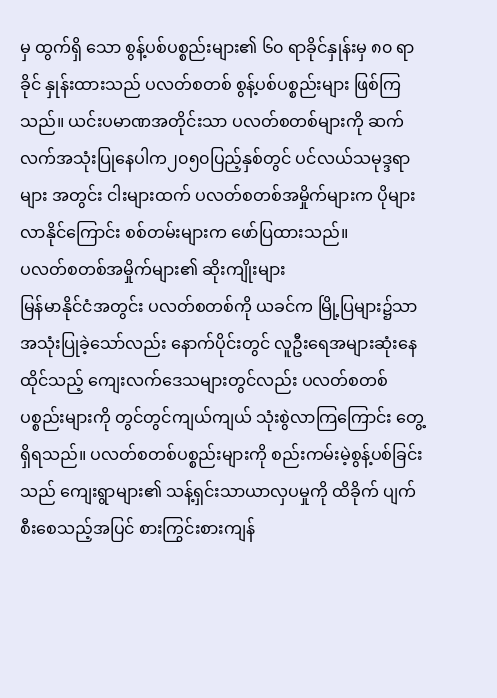မှ ထွက်ရှိ သော စွန့်ပစ်ပစ္စည်းများ၏ ၆၀ ရာခိုင်နှုန်းမှ ၈၀ ရာခိုင် နှုန်းထားသည် ပလတ်စတစ် စွန့်ပစ်ပစ္စည်းများ ဖြစ်ကြ သည်။ ယင်းပမာဏအတိုင်းသာ ပလတ်စတစ်များကို ဆက်လက်အသုံးပြုနေပါက၂၀၅၀ပြည့်နှစ်တွင် ပင်လယ်သမုဒ္ဒရာများ အတွင်း ငါးများထက် ပလတ်စတစ်အမှိုက်များက ပိုများလာနိုင်ကြောင်း စစ်တမ်းများက ဖော်ပြထားသည်။
ပလတ်စတစ်အမှိုက်များ၏ ဆိုးကျိုးများ
မြန်မာနိုင်ငံအတွင်း ပလတ်စတစ်ကို ယခင်က မြို့ပြများ၌သာ အသုံးပြုခဲ့သော်လည်း နောက်ပိုင်းတွင် လူဦးရေအများဆုံးနေထိုင်သည့် ကျေးလက်ဒေသများတွင်လည်း ပလတ်စတစ် ပစ္စည်းများကို တွင်တွင်ကျယ်ကျယ် သုံးစွဲလာကြကြောင်း တွေ့ရှိရသည်။ ပလတ်စတစ်ပစ္စည်းများကို စည်းကမ်းမဲ့စွန့်ပစ်ခြင်းသည် ကျေးရွာများ၏ သန့်ရှင်းသာယာလှပမှုကို ထိခိုက် ပျက်စီးစေသည့်အပြင် စားကြွင်းစားကျန်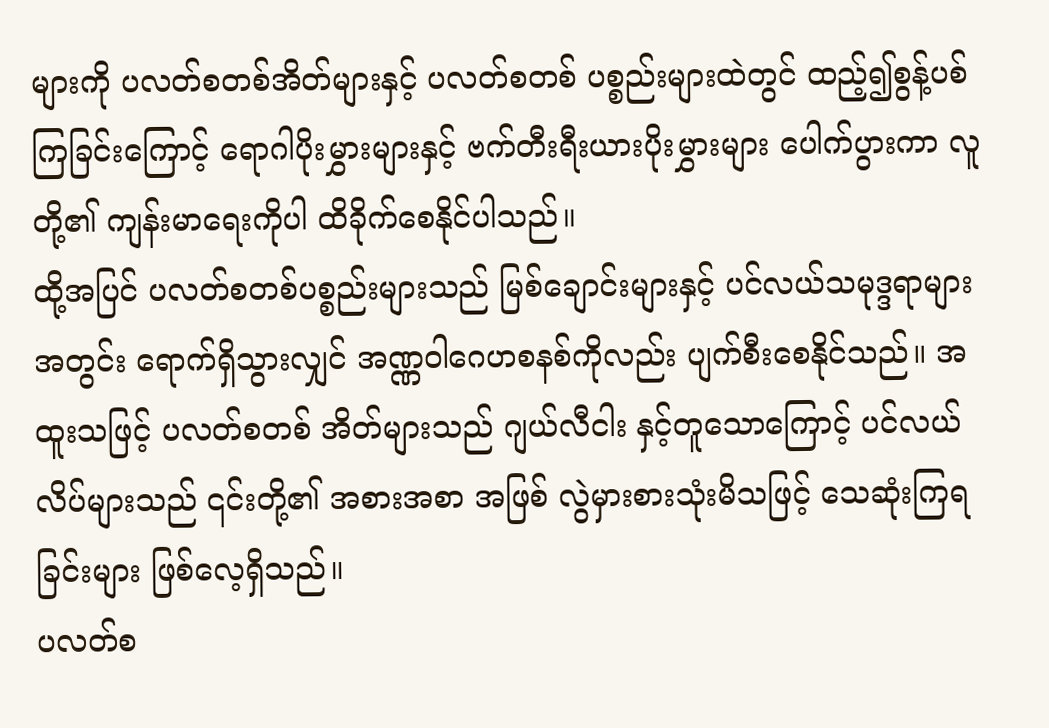များကို ပလတ်စတစ်အိတ်များနှင့် ပလတ်စတစ် ပစ္စည်းများထဲတွင် ထည့်၍စွန့်ပစ်ကြခြင်းကြောင့် ရောဂါပိုးမွှားများနှင့် ဗက်တီးရီးယားပိုးမွှားများ ပေါက်ပွားကာ လူတို့၏ ကျန်းမာရေးကိုပါ ထိခိုက်စေနိုင်ပါသည်။
ထို့အပြင် ပလတ်စတစ်ပစ္စည်းများသည် မြစ်ချောင်းများနှင့် ပင်လယ်သမုဒ္ဒရာများအတွင်း ရောက်ရှိသွားလျှင် အဏ္ဏဝါဂေဟစနစ်ကိုလည်း ပျက်စီးစေနိုင်သည်။ အထူးသဖြင့် ပလတ်စတစ် အိတ်များသည် ဂျယ်လီငါး နှင့်တူသောကြောင့် ပင်လယ်လိပ်များသည် ၎င်းတို့၏ အစားအစာ အဖြစ် လွဲမှားစားသုံးမိသဖြင့် သေဆုံးကြရ ခြင်းများ ဖြစ်လေ့ရှိသည်။
ပလတ်စ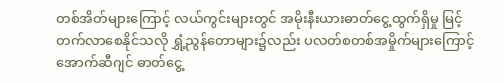တစ်အိတ်များကြောင့် လယ်ကွင်းများတွင် အမိုးနီးယားဓာတ်ငွေ့ထွက်ရှိမှု မြင့်တက်လာစေနိုင်သလို ရွှံ့ညွန်တောများ၌လည်း ပလတ်စတစ်အမှိုက်များကြောင့် အောက်ဆီဂျင် ဓာတ်ငွေ့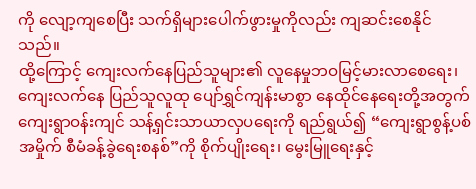ကို လျော့ကျစေပြီး သက်ရှိများပေါက်ဖွားမှုကိုလည်း ကျဆင်းစေနိုင်သည်။
ထို့ကြောင့် ကျေးလက်နေပြည်သူများ၏ လူနေမှုဘဝမြင့်မားလာစေရေး၊ ကျေးလက်နေ ပြည်သူလူထု ပျော်ရွှင်ကျန်းမာစွာ နေထိုင်နေရေးတို့အတွက် ကျေးရွာဝန်းကျင် သန့်ရှင်းသာယာလှပရေးကို ရည်ရွယ်၍ “ကျေးရွာစွန့်ပစ်အမှိုက် စီမံခန့်ခွဲရေးစနစ်”ကို စိုက်ပျိုးရေး၊ မွေးမြူရေးနှင့်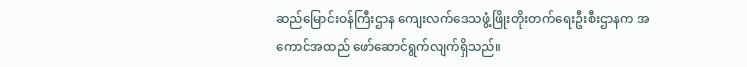ဆည်မြောင်းဝန်ကြီးဌာန ကျေးလက်ဒေသဖွံ့ဖြိုးတိုးတက်ရေးဦးစီးဌာနက အကောင်အထည် ဖော်ဆောင်ရွက်လျက်ရှိသည်။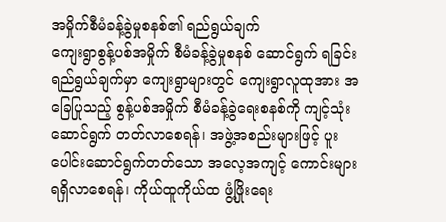အမှိုက်စီမံခန့်ခွဲမှုစနစ်၏ ရည်ရွယ်ချက်
ကျေးရွာစွန့်ပစ်အမှိုက် စီမံခန့်ခွဲမှုစနစ် ဆောင်ရွက် ရခြင်း ရည်ရွယ်ချက်မှာ ကျေးရွာများတွင် ကျေးရွာလူထုအား အခြေပြုသည့် စွန့်ပစ်အမှိုက် စီမံခန့်ခွဲရေးစနစ်ကို ကျင့်သုံးဆောင်ရွက် တတ်လာစေရန်၊ အဖွဲ့အစည်းများဖြင့် ပူးပေါင်းဆောင်ရွက်တတ်သော အလေ့အကျင့် ကောင်းများ ရရှိလာစေရန်၊ ကိုယ်ထူကိုယ်ထ ဖွံ့ဖြိုးရေး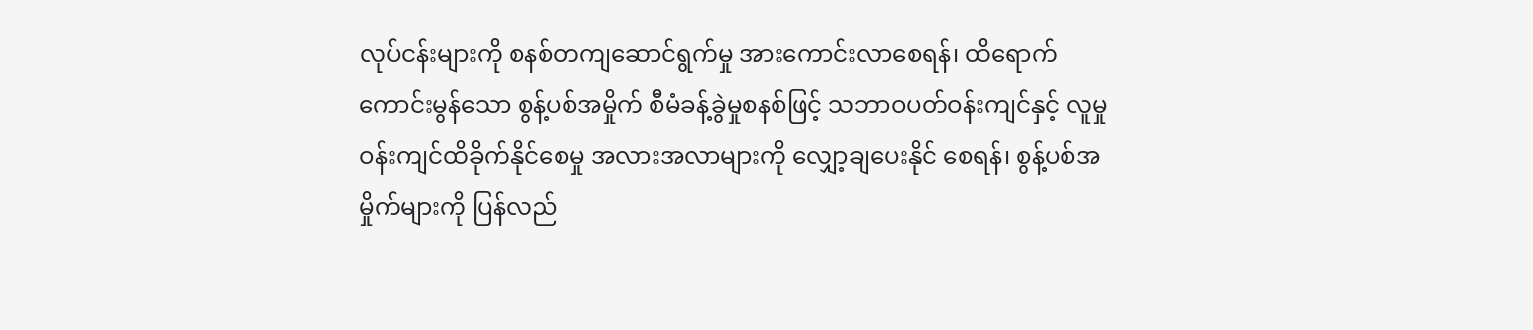လုပ်ငန်းများကို စနစ်တကျဆောင်ရွက်မှု အားကောင်းလာစေရန်၊ ထိရောက်ကောင်းမွန်သော စွန့်ပစ်အမှိုက် စီမံခန့်ခွဲမှုစနစ်ဖြင့် သဘာဝပတ်ဝန်းကျင်နှင့် လူမှုဝန်းကျင်ထိခိုက်နိုင်စေမှု အလားအလာများကို လျှော့ချပေးနိုင် စေရန်၊ စွန့်ပစ်အမှိုက်များကို ပြန်လည်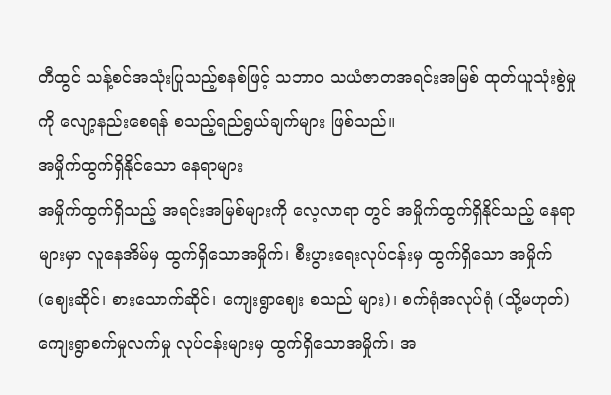တီထွင် သန့်စင်အသုံးပြုသည့်စနစ်ဖြင့် သဘာဝ သယံဇာတအရင်းအမြစ် ထုတ်ယူသုံးစွဲမှုကို လျော့နည်းစေရန် စသည့်ရည်ရွယ်ချက်များ ဖြစ်သည်။
အမှိုက်ထွက်ရှိနိုင်သော နေရာများ
အမှိုက်ထွက်ရှိသည့် အရင်းအမြစ်များကို လေ့လာရာ တွင် အမှိုက်ထွက်ရှိနိုင်သည့် နေရာများမှာ လူနေအိမ်မှ ထွက်ရှိသောအမှိုက်၊ စီးပွားရေးလုပ်ငန်းမှ ထွက်ရှိသော အမှိုက်(ဈေးဆိုင်၊ စားသောက်ဆိုင်၊ ကျေးရွာဈေး စသည် များ)၊ စက်ရုံအလုပ်ရုံ (သို့မဟုတ်) ကျေးရွာစက်မှုလက်မှု လုပ်ငန်းများမှ ထွက်ရှိသောအမှိုက်၊ အ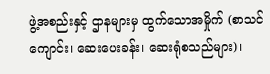ဖွဲ့အစည်းနှင့် ဌာနများမှ ထွက်သောအမှိုက် (စာသင်ကျောင်း၊ ဆေးပေးခန်း၊ ဆေးရုံစသည်များ)၊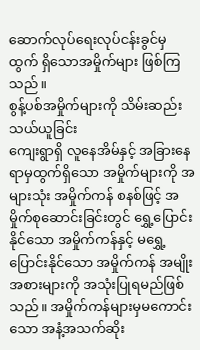ဆောက်လုပ်ရေးလုပ်ငန်းခွင်မှ ထွက် ရှိသောအမှိုက်များ ဖြစ်ကြသည်။
စွန့်ပစ်အမှိုက်များကို သိမ်းဆည်းသယ်ယူခြင်း
ကျေးရွာရှိ လူနေအိမ်နှင့် အခြားနေရာမှထွက်ရှိသော အမှိုက်များကို အများသုံး အမှိုက်ကန် စနစ်ဖြင့် အမှိုက်စုဆောင်းခြင်းတွင် ရွှေ့ပြောင်းနိုင်သော အမှိုက်ကန်နှင့် မရွှေ့ပြောင်းနိုင်သော အမှိုက်ကန် အမျိုးအစားများကို အသုံးပြုရမည်ဖြစ်သည်။ အမှိုက်ကန်များမှမကောင်းသော အနံ့အသက်ဆိုး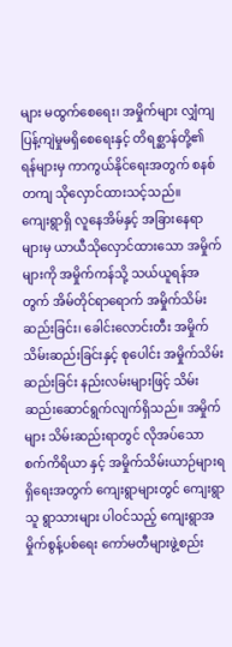များ မထွက်စေရေး၊ အမှိုက်များ လျှံကျပြန့်ကျဲမှုမရှိစေရေးနှင့် တိရစ္ဆာန်တို့၏ ရန်များမှ ကာကွယ်နိုင်ရေးအတွက် စနစ်တကျ သိုလှောင်ထားသင့်သည်။
ကျေးရွာရှိ လူနေအိမ်နှင့် အခြားနေရာများမှ ယာယီသိုလှောင်ထားသော အမှိုက်များကို အမှိုက်ကန်သို့ သယ်ယူရန်အတွက် အိမ်တိုင်ရာရောက် အမှိုက်သိမ်းဆည်းခြင်း၊ ခေါင်းလောင်းတီး အမှိုက်သိမ်းဆည်းခြင်းနှင့် စုပေါင်း အမှိုက်သိမ်းဆည်းခြင်း နည်းလမ်းများဖြင့် သိမ်းဆည်းဆောင်ရွက်လျက်ရှိသည်။ အမှိုက်များ သိမ်းဆည်းရာတွင် လိုအပ်သော စက်ကိရိယာ နှင့် အမှိုက်သိမ်းယာဉ်များရရှိရေးအတွက် ကျေးရွာများတွင် ကျေးရွာသူ ရွာသားများ ပါဝင်သည့် ကျေးရွာအမှိုက်စွန့်ပစ်ရေး ကော်မတီများဖွဲ့စည်း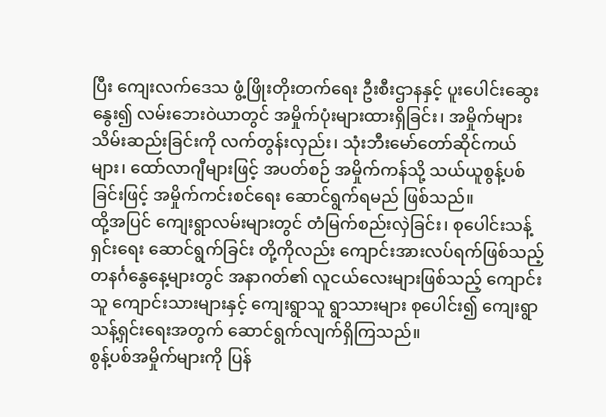ပြီး ကျေးလက်ဒေသ ဖွံ့ဖြိုးတိုးတက်ရေး ဦးစီးဌာနနှင့် ပူးပေါင်းဆွေးနွေး၍ လမ်းဘေးဝဲယာတွင် အမှိုက်ပုံးများထားရှိခြင်း၊ အမှိုက်များ သိမ်းဆည်းခြင်းကို လက်တွန်းလှည်း၊ သုံးဘီးမော်တော်ဆိုင်ကယ်များ၊ ထော်လာဂျီများဖြင့် အပတ်စဉ် အမှိုက်ကန်သို့ သယ်ယူစွန့်ပစ်ခြင်းဖြင့် အမှိုက်ကင်းစင်ရေး ဆောင်ရွက်ရမည် ဖြစ်သည်။
ထို့အပြင် ကျေးရွာလမ်းများတွင် တံမြက်စည်းလှဲခြင်း၊ စုပေါင်းသန့်ရှင်းရေး ဆောင်ရွက်ခြင်း တို့ကိုလည်း ကျောင်းအားလပ်ရက်ဖြစ်သည့် တနင်္ဂနွေနေ့များတွင် အနာဂတ်၏ လူငယ်လေးများဖြစ်သည့် ကျောင်းသူ ကျောင်းသားများနှင့် ကျေးရွာသူ ရွာသားများ စုပေါင်း၍ ကျေးရွာသန့်ရှင်းရေးအတွက် ဆောင်ရွက်လျက်ရှိကြသည်။
စွန့်ပစ်အမှိုက်များကို ပြန်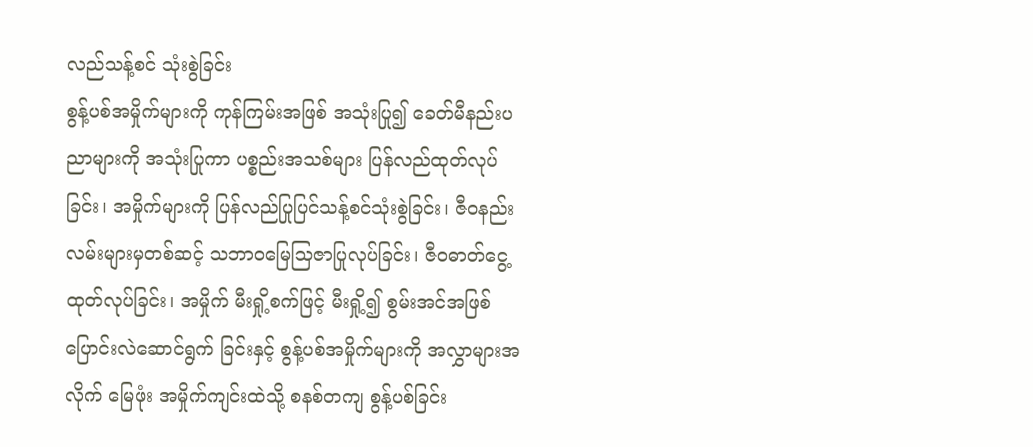လည်သန့်စင် သုံးစွဲခြင်း
စွန့်ပစ်အမှိုက်များကို ကုန်ကြမ်းအဖြစ် အသုံးပြု၍ ခေတ်မီနည်းပညာများကို အသုံးပြုကာ ပစ္စည်းအသစ်များ ပြန်လည်ထုတ်လုပ်ခြင်း၊ အမှိုက်များကို ပြန်လည်ပြုပြင်သန့်စင်သုံးစွဲခြင်း၊ ဇီဝနည်းလမ်းများမှတစ်ဆင့် သဘာဝမြေသြဇာပြုလုပ်ခြင်း၊ ဇီဝဓာတ်ငွေ့ထုတ်လုပ်ခြင်း၊ အမှိုက် မီးရှို့စက်ဖြင့် မီးရှို့၍ စွမ်းအင်အဖြစ် ပြောင်းလဲဆောင်ရွက် ခြင်းနှင့် စွန့်ပစ်အမှိုက်များကို အလွှာများအလိုက် မြေဖုံး အမှိုက်ကျင်းထဲသို့ စနစ်တကျ စွန့်ပစ်ခြင်း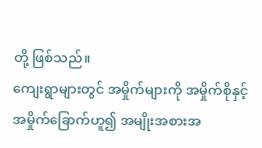တို့ ဖြစ်သည်။
ကျေးရွာများတွင် အမှိုက်များကို အမှိုက်စိုနှင့် အမှိုက်ခြောက်ဟူ၍ အမျိုးအစားအ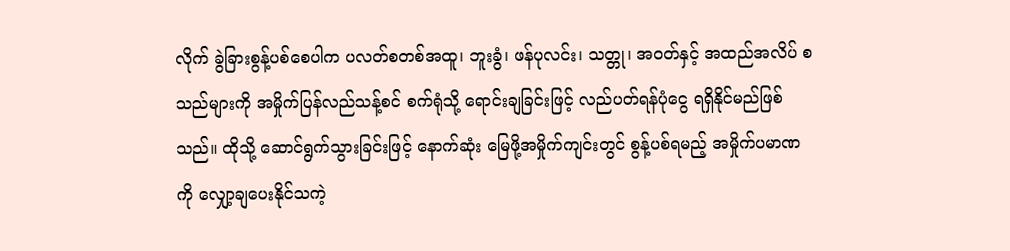လိုက် ခွဲခြားစွန့်ပစ်စေပါက ပလတ်စတစ်အထူ၊ ဘူးခွံ၊ ဖန်ပုလင်း၊ သတ္တု၊ အဝတ်နှင့် အထည်အလိပ် စသည်များကို အမှိုက်ပြန်လည်သန့်စင် စက်ရုံသို့ ရောင်းချခြင်းဖြင့် လည်ပတ်ရန်ပုံငွေ ရရှိနိုင်မည်ဖြစ်သည်။ ထိုသို့ ဆောင်ရွက်သွားခြင်းဖြင့် နောက်ဆုံး မြေဖို့အမှိုက်ကျင်းတွင် စွန့်ပစ်ရမည့် အမှိုက်ပမာဏကို လျှော့ချပေးနိုင်သကဲ့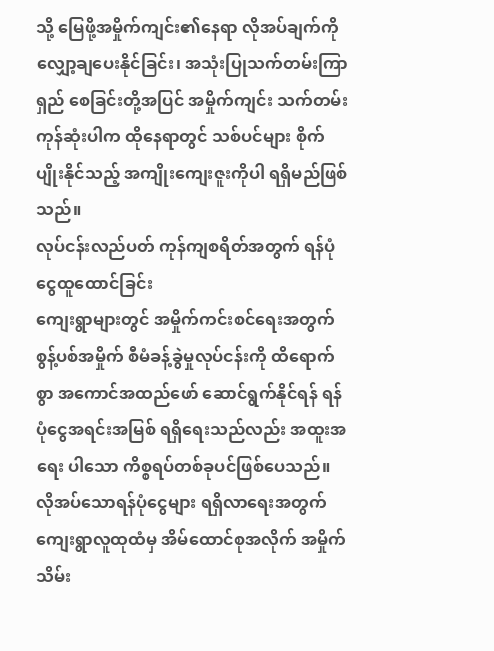သို့ မြေဖို့အမှိုက်ကျင်း၏နေရာ လိုအပ်ချက်ကိုလျှော့ချပေးနိုင်ခြင်း၊ အသုံးပြုသက်တမ်းကြာရှည် စေခြင်းတို့အပြင် အမှိုက်ကျင်း သက်တမ်း ကုန်ဆုံးပါက ထိုနေရာတွင် သစ်ပင်များ စိုက်ပျိုးနိုင်သည့် အကျိုးကျေးဇူးကိုပါ ရရှိမည်ဖြစ်သည်။
လုပ်ငန်းလည်ပတ် ကုန်ကျစရိတ်အတွက် ရန်ပုံငွေထူထောင်ခြင်း
ကျေးရွာများတွင် အမှိုက်ကင်းစင်ရေးအတွက် စွန့်ပစ်အမှိုက် စီမံခန့်ခွဲမှုလုပ်ငန်းကို ထိရောက်စွာ အကောင်အထည်ဖော် ဆောင်ရွက်နိုင်ရန် ရန်ပုံငွေအရင်းအမြစ် ရရှိရေးသည်လည်း အထူးအရေး ပါသော ကိစ္စရပ်တစ်ခုပင်ဖြစ်ပေသည်။ လိုအပ်သောရန်ပုံငွေများ ရရှိလာရေးအတွက် ကျေးရွာလူထုထံမှ အိမ်ထောင်စုအလိုက် အမှိုက်သိမ်း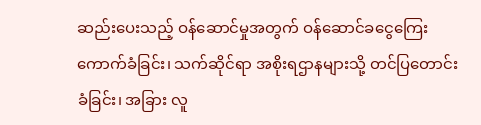ဆည်းပေးသည့် ဝန်ဆောင်မှုအတွက် ဝန်ဆောင်ခငွေကြေး ကောက်ခံခြင်း၊ သက်ဆိုင်ရာ အစိုးရဌာနများသို့ တင်ပြတောင်းခံခြင်း၊ အခြား လူ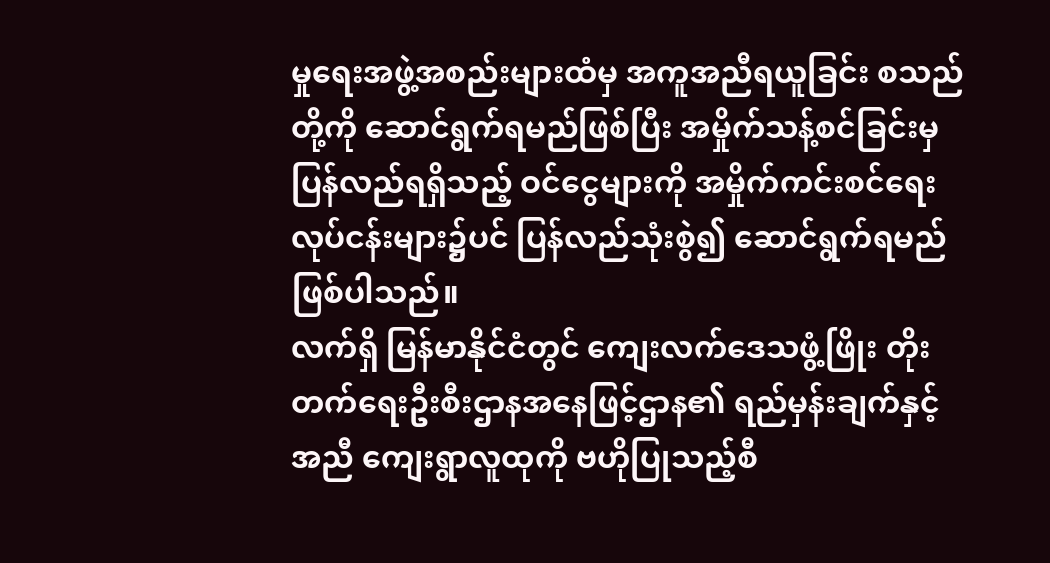မှုရေးအဖွဲ့အစည်းများထံမှ အကူအညီရယူခြင်း စသည်တို့ကို ဆောင်ရွက်ရမည်ဖြစ်ပြီး အမှိုက်သန့်စင်ခြင်းမှ ပြန်လည်ရရှိသည့် ဝင်ငွေများကို အမှိုက်ကင်းစင်ရေး လုပ်ငန်းများ၌ပင် ပြန်လည်သုံးစွဲ၍ ဆောင်ရွက်ရမည် ဖြစ်ပါသည်။
လက်ရှိ မြန်မာနိုင်ငံတွင် ကျေးလက်ဒေသဖွံ့ဖြိုး တိုးတက်ရေးဦးစီးဌာနအနေဖြင့်ဌာန၏ ရည်မှန်းချက်နှင့်အညီ ကျေးရွာလူထုကို ဗဟိုပြုသည့်စီ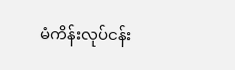မံကိန်းလုပ်ငန်း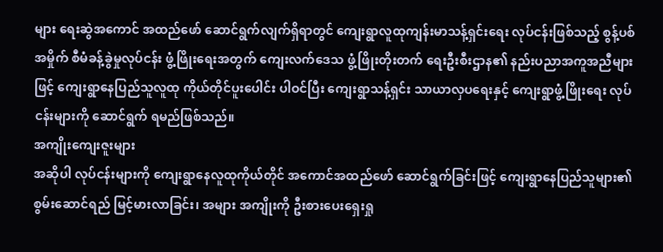များ ရေးဆွဲအကောင် အထည်ဖော် ဆောင်ရွက်လျက်ရှိရာတွင် ကျေးရွာလူထုကျန်းမာသန့်ရှင်းရေး လုပ်ငန်းဖြစ်သည့် စွန့်ပစ်အမှိုက် စီမံခန့်ခွဲမှုလုပ်ငန်း ဖွံ့ဖြိုးရေးအတွက် ကျေးလက်ဒေသ ဖွံ့ဖြိုးတိုးတက် ရေးဦးစီးဌာန၏ နည်းပညာအကူအညီများဖြင့် ကျေးရွာနေပြည်သူလူထု ကိုယ်တိုင်ပူးပေါင်း ပါဝင်ပြီး ကျေးရွာသန့်ရှင်း သာယာလှပရေးနှင့် ကျေးရွာဖွံ့ဖြိုးရေး လုပ်ငန်းများကို ဆောင်ရွက် ရမည်ဖြစ်သည်။
အကျိုးကျေးဇူးများ
အဆိုပါ လုပ်ငန်းများကို ကျေးရွာနေလူထုကိုယ်တိုင် အကောင်အထည်ဖော် ဆောင်ရွက်ခြင်းဖြင့် ကျေးရွာနေပြည်သူများ၏ စွမ်းဆောင်ရည် မြင့်မားလာခြင်း၊ အများ အကျိုးကို ဦးစားပေးရှေးရှု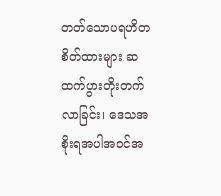တတ်သောပရဟိတစိတ်ထားများ ဆထက်ပွားတိုးတက်လာခြင်း၊ ဒေသအစိုးရအပါအဝင်အ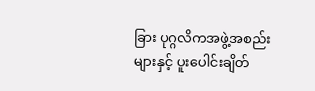ခြား ပုဂ္ဂလိကအဖွဲ့အစည်းများနှင့် ပူးပေါင်းချိတ်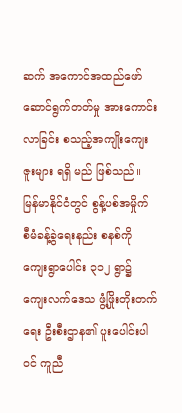ဆက် အကောင်အထည်ဖော် ဆောင်ရွက်တတ်မှု အားကောင်းလာခြင်း စသည့်အကျိုးကျေးဇူးများ ရရှိ မည် ဖြစ်သည်။
မြန်မာနိုင်ငံတွင် စွန့်ပစ်အမှိုက် စီမံခန့်ခွဲရေးနည်း စနစ်ကို ကျေးရွာပေါင်း ၃၁၂ ရွာ၌ ကျေးလက်ဒေသ ဖွံ့ဖြိုးတိုးတက်ရေး ဦးစီးဌာန၏ ပူးပေါင်းပါဝင် ကူညီ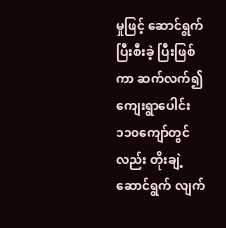မှုဖြင့် ဆောင်ရွက်ပြီးစီးခဲ့ ပြီးဖြစ်ကာ ဆက်လက်၍ ကျေးရွာပေါင်း ၁၁၀ကျော်တွင်လည်း တိုးချဲ့ဆောင်ရွက် လျက်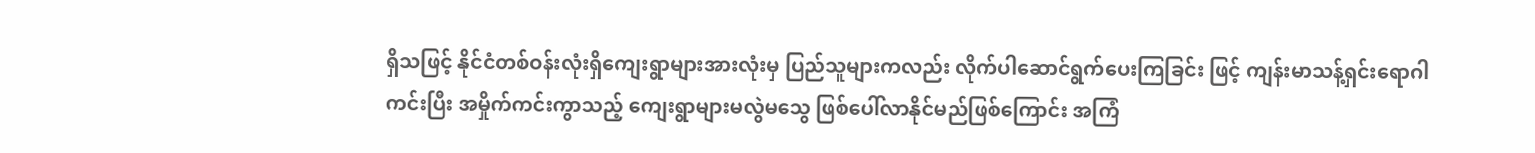ရှိသဖြင့် နိုင်ငံတစ်ဝန်းလုံးရှိကျေးရွာများအားလုံးမှ ပြည်သူများကလည်း လိုက်ပါဆောင်ရွက်ပေးကြခြင်း ဖြင့် ကျန်းမာသန့်ရှင်းရောဂါကင်းပြီး အမှိုက်ကင်းကွာသည့် ကျေးရွာများမလွဲမသွေ ဖြစ်ပေါ်လာနိုင်မည်ဖြစ်ကြောင်း အကြံ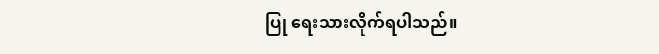ပြု ရေးသားလိုက်ရပါသည်။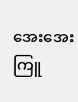အေးအေးကြူ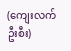(ကျေးလက်ဦးစီး)